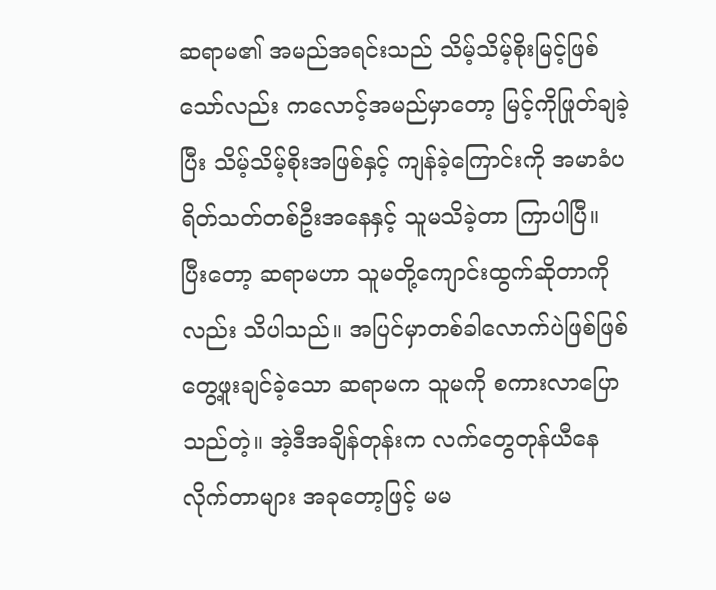ဆရာမ၏ အမည်အရင်းသည် သိမ့်သိမ့်စိုးမြင့်ဖြစ်သော်လည်း ကလောင့်အမည်မှာတော့ မြင့်ကိုဖြုတ်ချခဲ့ပြီး သိမ့်သိမ့်စိုးအဖြစ်နှင့် ကျန်ခဲ့ကြောင်းကို အမာခံပရိတ်သတ်တစ်ဦးအနေနှင့် သူမသိခဲ့တာ ကြာပါပြီ။
ပြီးတော့ ဆရာမဟာ သူမတို့ကျောင်းထွက်ဆိုတာကိုလည်း သိပါသည်။ အပြင်မှာတစ်ခါလောက်ပဲဖြစ်ဖြစ် တွေ့ဖူးချင်ခဲ့သော ဆရာမက သူမကို စကားလာပြောသည်တဲ့။ အဲ့ဒီအချိန်တုန်းက လက်တွေတုန်ယီနေလိုက်တာများ အခုတော့ဖြင့် မမ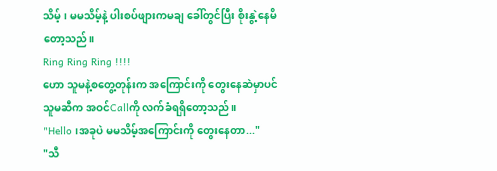သိမ့်၊ မမသိမ့်နဲ့ ပါးစပ်ဖျားကမချ ခေါ်တွင်ပြီး စိုးနွဲ့နေမိတော့သည်။
Ring Ring Ring !!!!
ဟော သူမနဲ့စတွေ့တုန်းက အကြောင်းကို တွေးနေဆဲမှာပင် သူမဆီက အဝင်Callကို လက်ခံရရှိတော့သည်။
"Hello ၊အခုပဲ မမသိမ့်အကြောင်းကို တွေးနေတာ..."
"သီ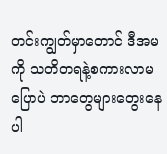တင်းကျွတ်မှာတောင် ဒီအမကို သတိတရနဲ့စကားလာမပြောပဲ ဘာတွေများတွေးနေပါ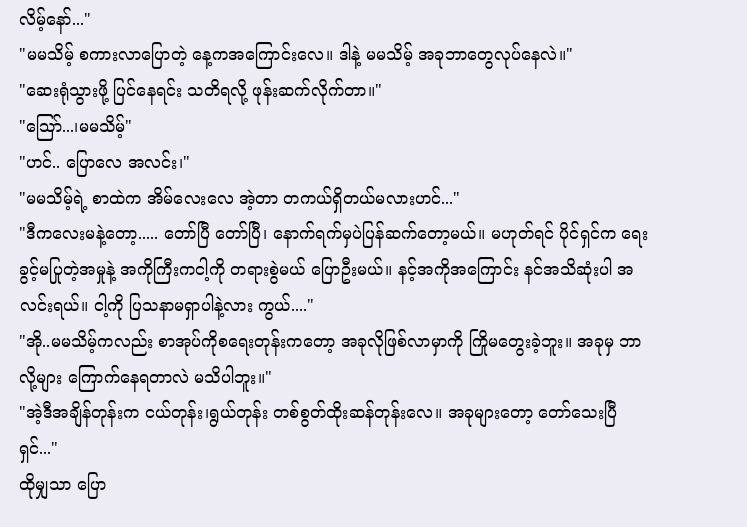လိမ့်နော်..."
"မမသိမ့် စကားလာပြောတဲ့ နေ့ကအကြောင်းလေ။ ဒါနဲ့ မမသိမ့် အခုဘာတွေလုပ်နေလဲ။"
"ဆေးရုံသွားဖို့ ပြင်နေရင်း သတိရလို့ ဖုန်းဆက်လိုက်တာ။"
"သြော်...၊မမသိမ့်"
"ဟင်.. ပြောလေ အလင်း၊"
"မမသိမ့်ရဲ့ စာထဲက အိမ်လေးလေ အဲ့တာ တကယ်ရှိတယ်မလားဟင်..."
"ဒီကလေးမနဲ့တော့..... တော်ပြီ တော်ပြီ၊ နောက်ရက်မှပဲပြန်ဆက်တော့မယ်။ မဟုတ်ရင် ပိုင်ရှင်က ရေးခွင့်မပြုတဲ့အမှုနဲ့ အကိုကြီးကငါ့ကို တရားစွဲမယ် ပြောဦးမယ်။ နင့်အကိုအကြောင်း နင်အသိဆုံးပါ အလင်းရယ်။ ငါ့ကို ပြသနာမရှာပါနဲ့လား ကွယ်...."
"အို..မမသိမ့်ကလည်း စာအုပ်ကိုစရေးတုန်းကတော့ အခုလိုဖြစ်လာမှာကို ကြိုမတွေးခဲ့ဘူး။ အခုမှ ဘာလို့များ ကြောက်နေရတာလဲ မသိပါဘူး။"
"အဲ့ဒီအချိန်တုန်းက ငယ်တုန်း၊ရွယ်တုန်း တစ်စွတ်ထိုးဆန်တုန်းလေ။ အခုများတော့ တော်သေးပြီရှင်..."
ထိုမျှသာ ပြော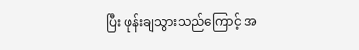ပြီး ဖုန်းချသွားသည်ကြောင့် အ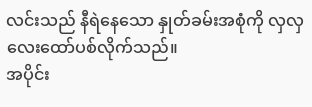လင်းသည် နီရဲနေသော နှုတ်ခမ်းအစုံကို လှလှလေးထော်ပစ်လိုက်သည်။
အပိုင်း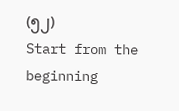(၅၂)
Start from the beginning